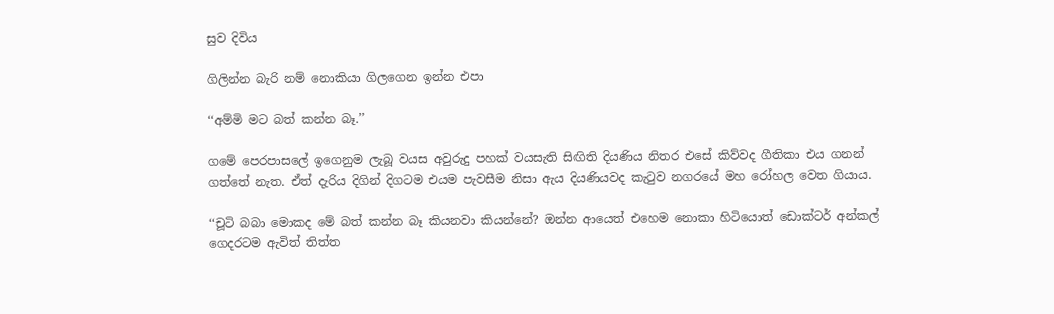සුව දිවිය

ගිලින්න බැරි නම් නොකියා ගිලගෙන ඉන්න එපා

‘‘අම්මි මට බත් කන්න බෑ.’’

ගමේ පෙරපාසලේ ඉගෙනුම ලැබූ වයස අවුරුදු පහක් වයසැති සිඟිති දියණිය නිතර එසේ කිව්වද ගීතිකා එය ගනන් ගත්තේ නැත. ඒත් දැරිය දිගින් දිගටම එයම පැවසීම නිසා ඇය දියණියවද කැටුව නගරයේ මහ රෝහල වෙත ගියාය.

‘‘චූටි බබා මොකද මේ බත් කන්න බෑ කියනවා කියන්නේ? ඔන්න ආයෙත් එහෙම නොකා හිටියොත් ඩොක්ටර් අන්කල් ගෙදරටම ඇවිත් තිත්ත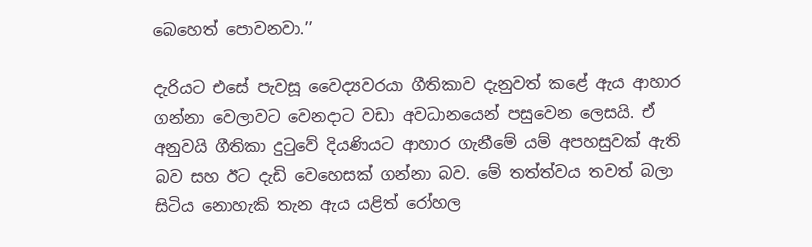බෙහෙත් පොවනවා.’’

දැරියට එසේ පැවසූ වෛද්‍යවරයා ගීතිකාව දැනුවත් කළේ ඇය ආහාර ගන්නා වෙලාවට වෙනදාට වඩා අවධානයෙන් පසුවෙන ලෙසයි. ඒ අනුවයි ගීතිකා දුටුවේ දියණියට ආහාර ගැනීමේ යම් අපහසුවක් ඇති බව සහ ඊට දැඩි වෙහෙසක් ගන්නා බව. මේ තත්ත්වය තවත් බලා සිටිය නොහැකි තැන ඇය යළිත් රෝහල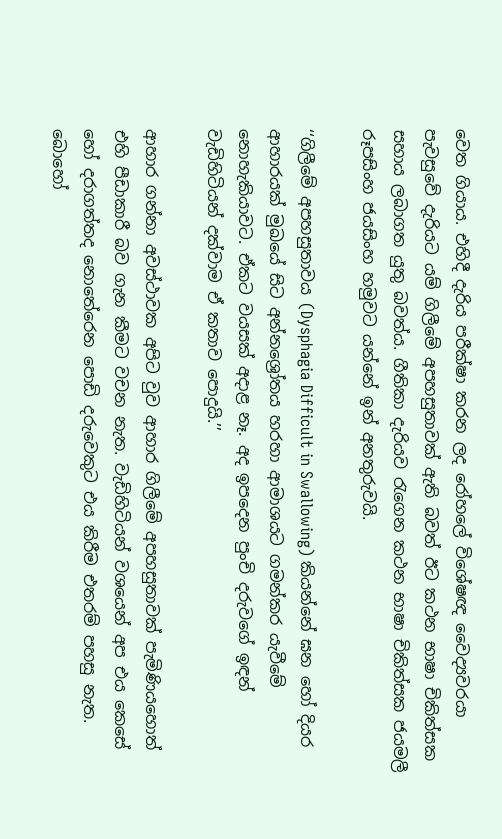වෙත ගියාය. එහිදී දැරිය පරීක්ෂා කරන ලද රෝහලේ විශේෂඥ වෛද්‍යවරයා පැවසුවේ දැරියට යම් ගිලීමේ අපහසුතාවක් ඇති බවත් ඊට කථන භාෂා චිකිත්සක සහාය ලබාගත යුතු බවත්ය. ගීතිකා දැරියව රැගෙන කථන භාෂා චිකිත්සක ජයමලී රූපසිංහ ජයසිංහ හමුවට යන්නේ ඉන් අනතුරුවයි.

‘‘ගිලීමේ අපහසුතාවය (Dysphagia Difficult in Swallowing) කියන්නේ ඝන හෝ දියර ආහාරයක් මුඛයේ සිට අන්නශ්‍රෝතය හරහා ආමාශයට ගමන්කර යැවීමේ නොහැකියාවට. ඒකට වයසක් අදාළ නෑ. අද ඉපදෙන පුංචි දරුවගේ ඉඳන් වැඩිහිටියන් දක්වාම ඒ කතාව පොදුයි.’’

ආහාර ගන්නා අවස්ථාවක අපිට වුව ආහාර ගිලීමේ අපහසුතාවක් පැමිණියහොත් එහි පීඩාකාරී බව ගැන කීමට වචන නැත. වැඩිහිටියන් වශයෙන් අප එය කෙසේ හෝ දරාගත්තද නොතේරෙන පොඩි දරුවෙකුට එය කිරීම එතරම් පහසු නැත. බොහෝ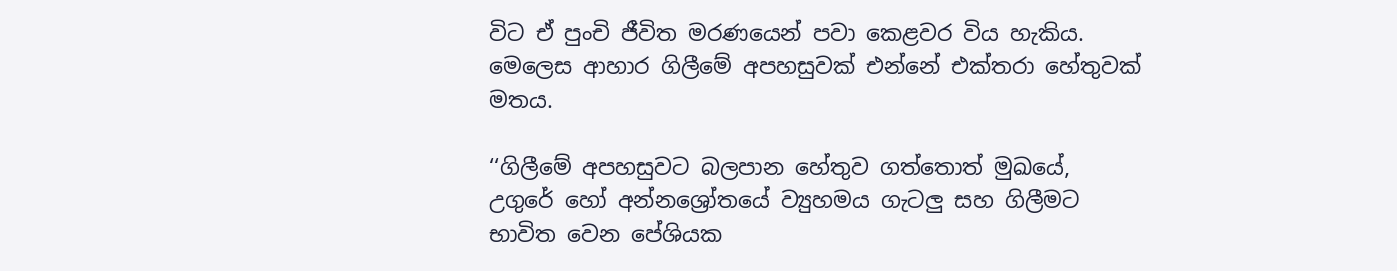විට ඒ පුංචි ජීවිත මරණයෙන් පවා කෙළවර විය හැකිය. මෙලෙස ආහාර ගිලීමේ අපහසුවක් එන්නේ එක්තරා හේතුවක් මතය.

‘‘ගිලීමේ අපහසුවට බලපාන හේතුව ගත්තොත් මුඛයේ, උගුරේ හෝ අන්නශ්‍රෝතයේ ව්‍යුහමය ගැටලු සහ ගිලීමට භාවිත වෙන පේශියක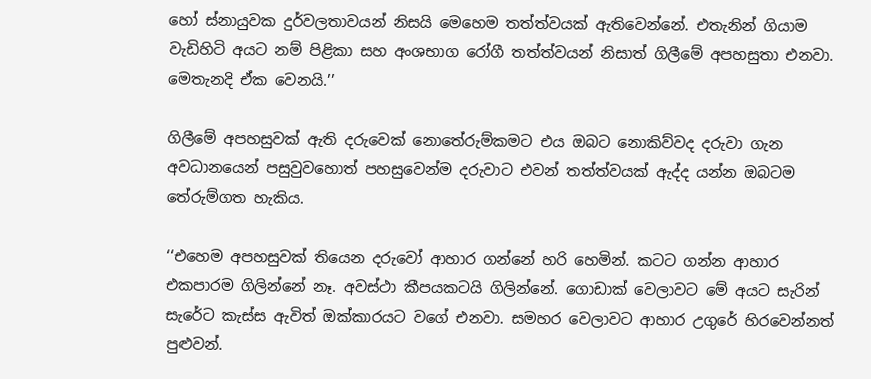හෝ ස්නායුවක දුර්වලතාවයන් නිසයි මෙහෙම තත්ත්වයක් ඇතිවෙන්නේ. එතැනින් ගියාම වැඩිහිටි අයට නම් පිළිකා සහ අංශභාග රෝගී තත්ත්වයන් නිසාත් ගිලීමේ අපහසුතා එනවා. මෙතැනදි ඒක වෙනයි.’’

ගිලීමේ අපහසුවක් ඇති දරුවෙක් නොතේරුම්කමට එය ඔබට නොකිව්වද දරුවා ගැන අවධානයෙන් පසුවුවහොත් පහසුවෙන්ම දරුවාට එවන් තත්ත්වයක් ඇද්ද යන්න ඔබටම තේරුම්ගත හැකිය.

‘‘එහෙම අපහසුවක් තියෙන දරුවෝ ආහාර ගන්නේ හරි හෙමින්. කටට ගන්න ආහාර එකපාරම ගිලින්නේ නෑ. අවස්ථා කීපයකටයි ගිලින්නේ. ගොඩාක් වෙලාවට මේ අයට සැරින් සැරේට කැස්ස ඇවිත් ඔක්කාරයට වගේ එනවා. සමහර වෙලාවට ආහාර උගුරේ හිරවෙන්නත් පුළුවන්.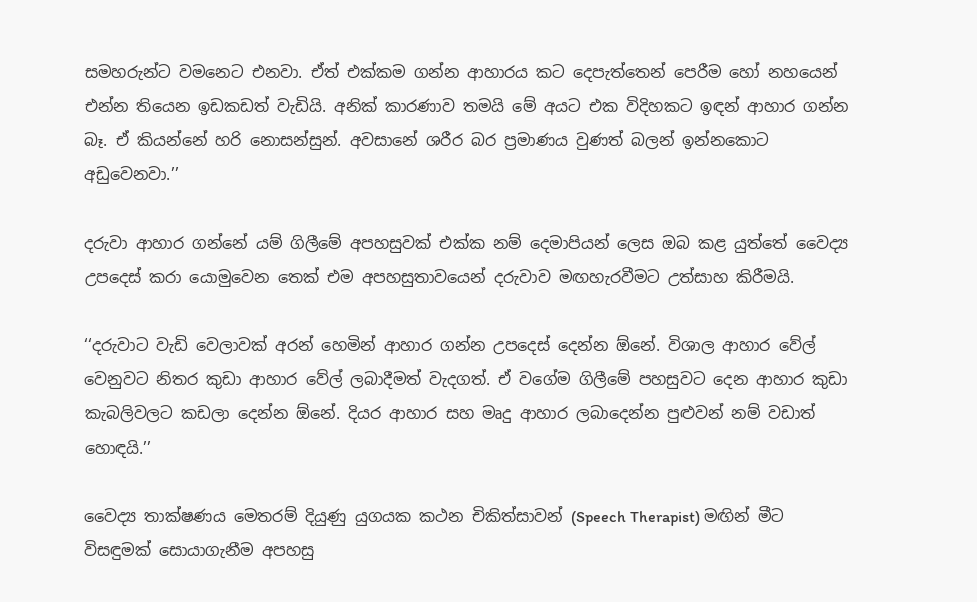සමහරුන්ට වමනෙට එනවා. ඒත් එක්කම ගන්න ආහාරය කට දෙපැත්තෙන් පෙරීම හෝ නහයෙන් එන්න තියෙන ඉඩකඩත් වැඩියි. අනික් කාරණාව තමයි මේ අයට එක විදිහකට ඉඳන් ආහාර ගන්න බෑ. ඒ කියන්නේ හරි නොසන්සුන්. අවසානේ ශරීර බර ප්‍රමාණය වුණත් බලන් ඉන්නකොට අඩුවෙනවා.’’

දරුවා ආහාර ගන්නේ යම් ගිලීමේ අපහසුවක් එක්ක නම් දෙමාපියන් ලෙස ඔබ කළ යුත්තේ වෛද්‍ය උපදෙස් කරා යොමුවෙන තෙක් එම අපහසුතාවයෙන් දරුවාව මඟහැරවීමට උත්සාහ කිරීමයි.

‘‘දරුවාට වැඩි වෙලාවක් අරන් හෙමින් ආහාර ගන්න උපදෙස් දෙන්න ඕනේ. විශාල ආහාර වේල් වෙනුවට නිතර කුඩා ආහාර වේල් ලබාදීමත් වැදගත්. ඒ වගේම ගිලීමේ පහසුවට දෙන ආහාර කුඩා කැබලිවලට කඩලා දෙන්න ඕනේ. දියර ආහාර සහ මෘදු ආහාර ලබාදෙන්න පුළුවන් නම් වඩාත් හොඳයි.’’

වෛද්‍ය තාක්ෂණය මෙතරම් දියුණු යුගයක කථන චිකිත්සාවන් (Speech Therapist) මඟින් මීට විසඳුමක් සොයාගැනීම අපහසු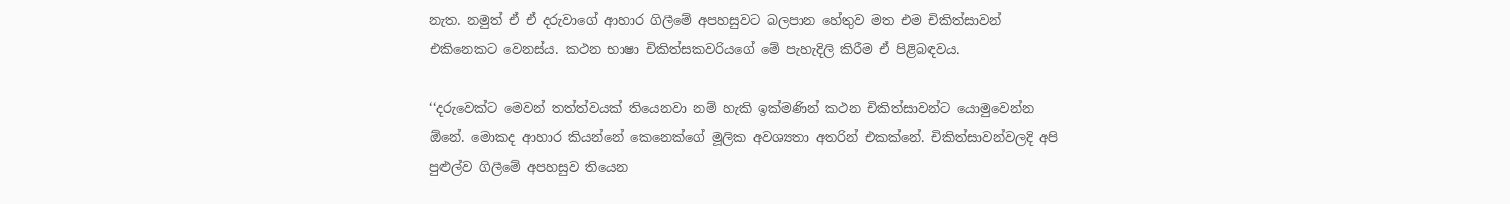නැත. නමුත් ඒ ඒ දරුවාගේ ආහාර ගිලීමේ අපහසුවට බලපාන හේතුව මත එම චිකිත්සාවන් එකිනෙකට වෙනස්ය. කථන භාෂා චිකිත්සකවරියගේ මේ පැහැදිලි කිරීම ඒ පිළිබඳවය.

‘‘දරුවෙක්ට මෙවන් තත්ත්වයක් තියෙනවා නම් හැකි ඉක්මණින් කථන චිකිත්සාවන්ට යොමුවෙන්න ඕනේ. මොකද ආහාර කියන්නේ කෙනෙක්ගේ මූලික අවශ්‍යතා අතරින් එකක්නේ. චිකිත්සාවන්වලදි අපි පුළුල්ව ගිලීමේ අපහසුව තියෙන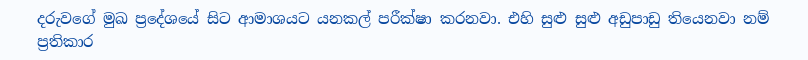දරුවගේ මුඛ ප්‍රදේශයේ සිට ආමාශයට යනකල් පරීක්ෂා කරනවා. එහි සුළු සුළු අඩුපාඩු තියෙනවා නම් ප්‍රතිකාර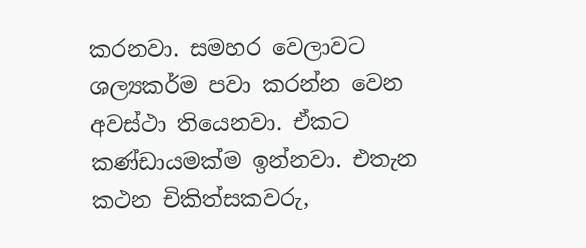කරනවා. සමහර වෙලාවට ශල්‍යකර්ම පවා කරන්න වෙන අවස්ථා තියෙනවා. ඒකට කණ්ඩායමක්ම ඉන්නවා. එතැන කථන චිකිත්සකවරු,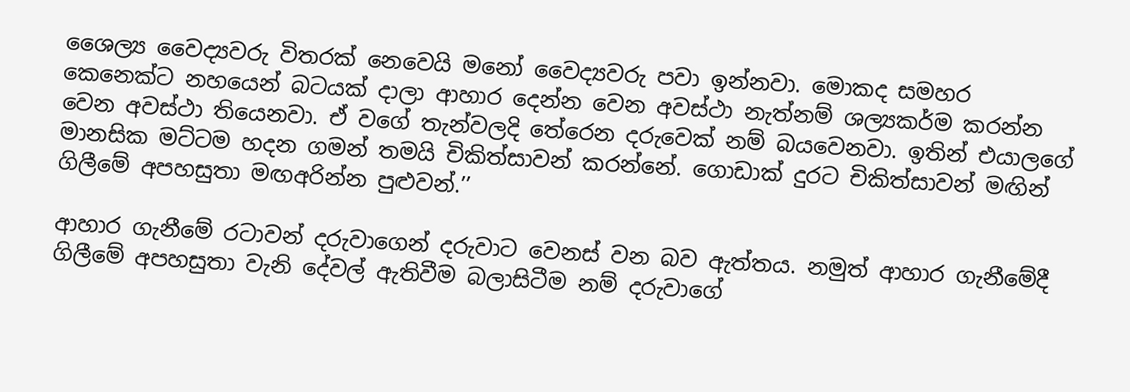ශෛල්‍ය වෛද්‍යවරු විතරක් නෙවෙයි මනෝ වෛද්‍යවරු පවා ඉන්නවා. මොකද සමහර කෙනෙක්ට නහයෙන් බටයක් දාලා ආහාර දෙන්න වෙන අවස්ථා නැත්නම් ශල්‍යකර්ම කරන්න වෙන අවස්ථා තියෙනවා. ඒ වගේ තැන්වලදි තේරෙන දරුවෙක් නම් බයවෙනවා. ඉතින් එයාලගේ මානසික මට්ටම හදන ගමන් තමයි චිකිත්සාවන් කරන්නේ. ගොඩාක් දුරට චිකිත්සාවන් මඟින් ගිලීමේ අපහසුතා මඟඅරින්න පුළුවන්.’’

ආහාර ගැනීමේ රටාවන් දරුවාගෙන් දරුවාට වෙනස් වන බව ඇත්තය. නමුත් ආහාර ගැනීමේදී ගිලීමේ අපහසුතා වැනි දේවල් ඇතිවීම බලාසිටීම නම් දරුවාගේ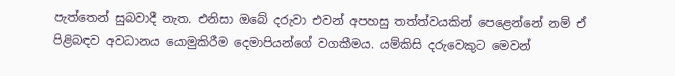පැත්තෙන් සුබවාදී නැත. එනිසා ඔබේ දරුවා එවන් අපහසු තත්ත්වයකින් පෙළෙන්නේ නම් ඒ පිළිබඳව අවධානය යොමුකිරීම දෙමාපියන්ගේ වගකීමය. යම්කිසි දරුවෙකුට මෙවන්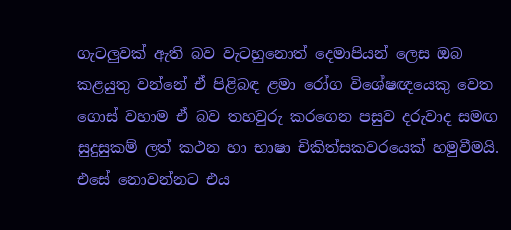ගැටලුවක් ඇති බව වැටහුනොත් දෙමාපියන් ලෙස ඔබ කළයුතු වන්නේ ඒ පිළිබඳ ළමා රෝග විශේෂඥයෙකු වෙත ගොස් වහාම ඒ බව තහවුරු කරගෙන පසුව දරුවාද සමඟ සුදුසුකම් ලත් කථන හා භාෂා චිකිත්සකවරයෙක් හමුවීමයි. එසේ නොවන්නට එය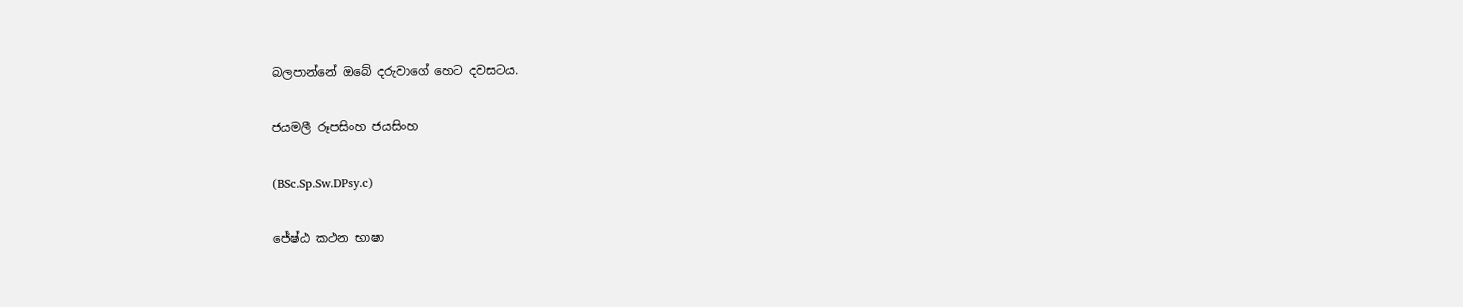බලපාන්නේ ඔබේ දරුවාගේ හෙට දවසටය.

ජයමලී රූපසිංහ ජයසිංහ

(BSc.Sp.Sw.DPsy.c)

ජේෂ්ඨ කථන භාෂා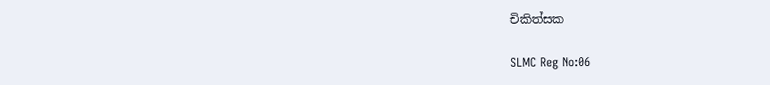චිකිත්සක

SLMC Reg No:06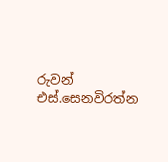රුවන් එස්.සෙනවිරත්න